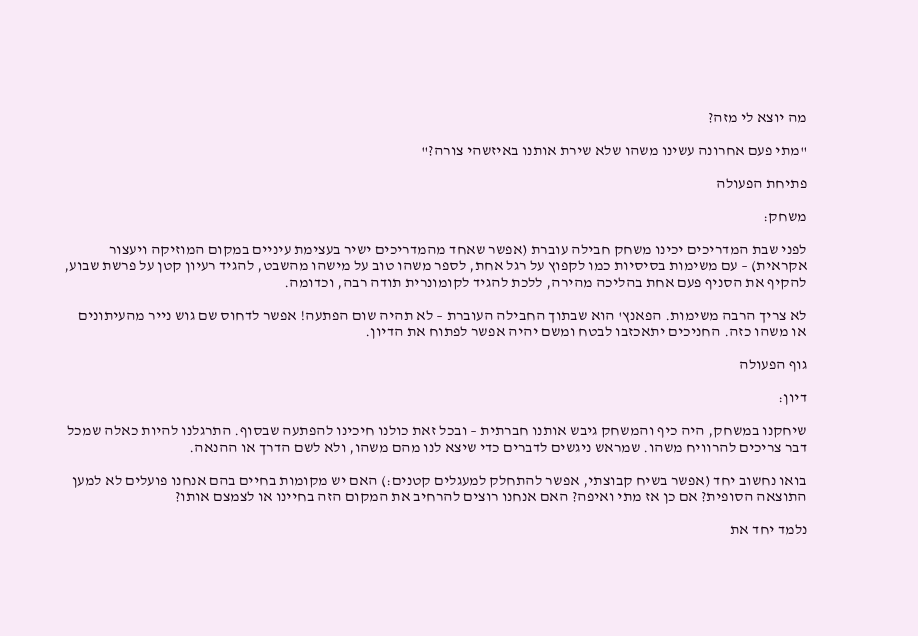מה יוצא לי מזה?

"מתי פעם אחרונה עשינו משהו שלא שירת אותנו באיזשהי צורה?"

פתיחת הפעולה

משחק:

לפני שבת המדריכים יכינו משחק חבילה עוברת (אפשר שאחד מהמדריכים ישיר בעצימת עיניים במקום המוזיקה ויעצור אקראית) – עם משימות בסיסיות כמו לקפוץ על רגל אחת, לספר משהו טוב על מישהו מהשבט, להגיד רעיון קטן על פרשת שבוע, להקיף את הסניף פעם אחת בהליכה מהירה, ללכת להגיד לקומונרית תודה רבה, וכדומה.

לא צריך הרבה משימות. הפאנץ' הוא שבתוך החבילה העוברת – לא תהיה שום הפתעה! אפשר לדחוס שם גוש נייר מהעיתונים או משהו כזה. החניכים יתאכזבו לבטח ומשם יהיה אפשר לפתוח את הדיון.

גוף הפעולה

דיון:

שיחקנו במשחק, היה כיף והמשחק גיבש אותנו חברתית – ובכל זאת כולנו חיכינו להפתעה שבסוף. התרגלנו להיות כאלה שמכל דבר צריכים להרוויח משהו. שמראש ניגשים לדברים כדי שיצא לנו מהם משהו, ולא לשם הדרך או ההנאה.

בואו נחשוב יחד (אפשר בשיח קבוצתי, אפשר להתחלק למעגלים קטנים:) האם יש מקומות בחיים בהם אנחנו פועלים לא למען התוצאה הסופית? אם כן אז מתי ואיפה? האם אנחנו רוצים להרחיב את המקום הזה בחיינו או לצמצם אותו?

נלמד יחד את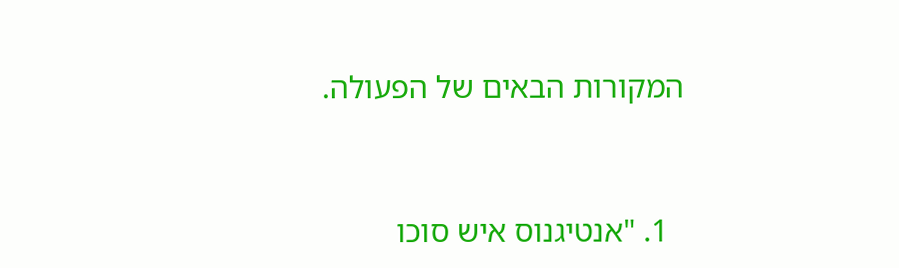המקורות הבאים של הפעולה.



  1. "אנטיגנוס איש סוכו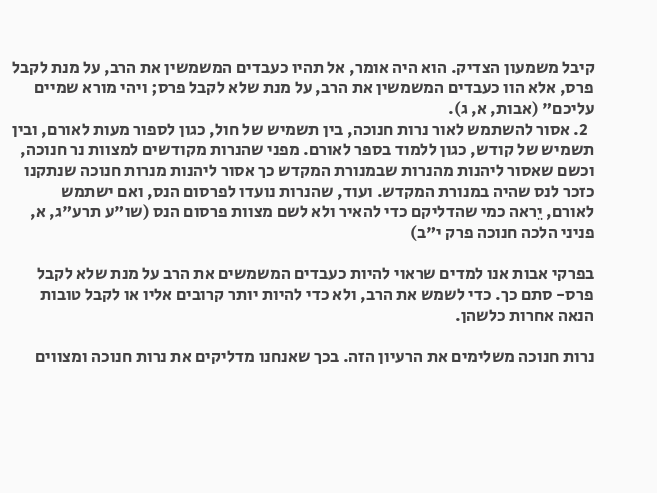קיבל משמעון הצדיק. הוא היה אומר, אל תהיו כעבדים המשמשין את הרב, על מנת לקבל פרס, אלא הוו כעבדים המשמשין את הרב, על מנת שלא לקבל פרס; ויהי מורא שמיים עליכם" (אבות, א, ג).
  2. אסור להשתמש לאור נרות חנוכה, בין תשמיש של חול, כגון לספור מעות לאורם, ובין תשמיש של קודש, כגון ללמוד בספר לאורם. מפני שהנרות מקודשים למצוות נר חנוכה, וכשם שאסור ליהנות מהנרות שבמנורת המקדש כך אסור ליהנות מנרות חנוכה שנתקנו כזכר לנס שהיה במנורת המקדש. ועוד, שהנרות נועדו לפרסום הנס, ואם ישתמש לאורם, יֵראה כמי שהדליקם כדי להאיר ולא לשם מצוות פרסום הנס (שו"ע תרע"ג, א, פניני הלכה חנוכה פרק י"ב)

בפרקי אבות אנו למדים שראוי להיות כעבדים המשמשים את הרב על מנת שלא לקבל פרס- סתם כך. כדי לשמש את הרב, ולא כדי להיות יותר קרובים אליו או לקבל טובות הנאה אחרות כלשהן.

נרות חנוכה משלימים את הרעיון הזה. בכך שאנחנו מדליקים את נרות חנוכה ומצווים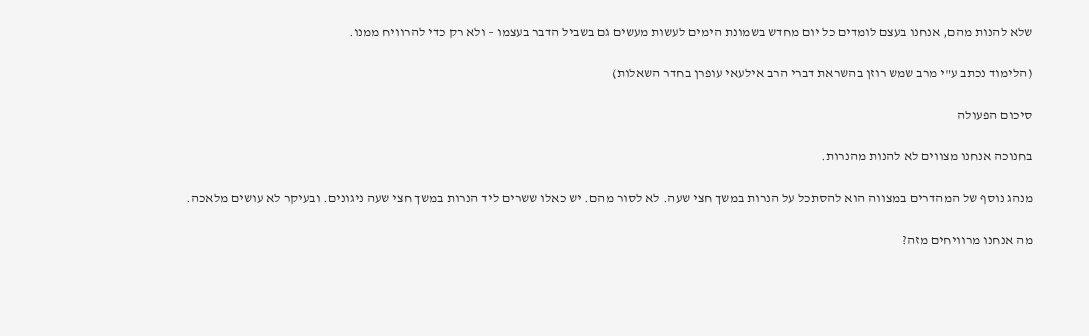שלא להנות מהם, אנחנו בעצם לומדים כל יום מחדש בשמונת הימים לעשות מעשים גם בשביל הדבר בעצמו – ולא רק כדי להרוויח ממנו.

(הלימוד נכתב ע"י מרב שמש רוזן בהשראת דברי הרב אילעאי עופרן בחדר השאלות)

סיכום הפעולה

בחנוכה אנחנו מצווים לא להנות מהנרות.

מנהג נוסף של המהדרים במצווה הוא להסתכל על הנרות במשך חצי שעה. לא לסור מהם. יש כאלו ששרים ליד הנרות במשך חצי שעה ניגונים. ובעיקר לא עושים מלאכה.

מה אנחנו מרוויחים מזה?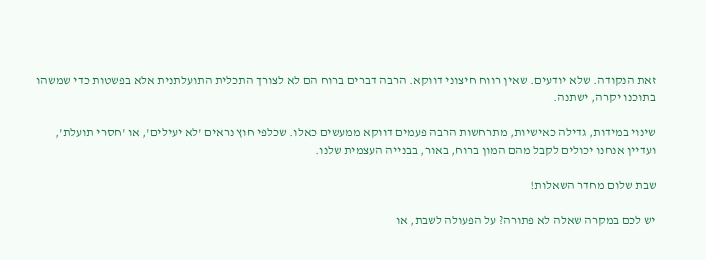זאת הנקודה. שלא יודעים. שאין רווח חיצוני דווקא. הרבה דברים ברוח הם לא לצורך התכלית התועלתנית אלא בפשטות כדי שמשהו בתוכנו יקרה, ישתנה.

שינוי במידות, גדילה כאישיות, מתרחשות הרבה פעמים דווקא ממעשים כאלו. שכלפי חוץ נראים 'לא יעילים', או 'חסרי תועלת', ועדיין אנחנו יכולים לקבל מהם המון ברוח, באור, בבנייה העצמית שלנו.

שבת שלום מחדר השאלות!

יש לכם במקרה שאלה לא פתורה? על הפעולה לשבת, או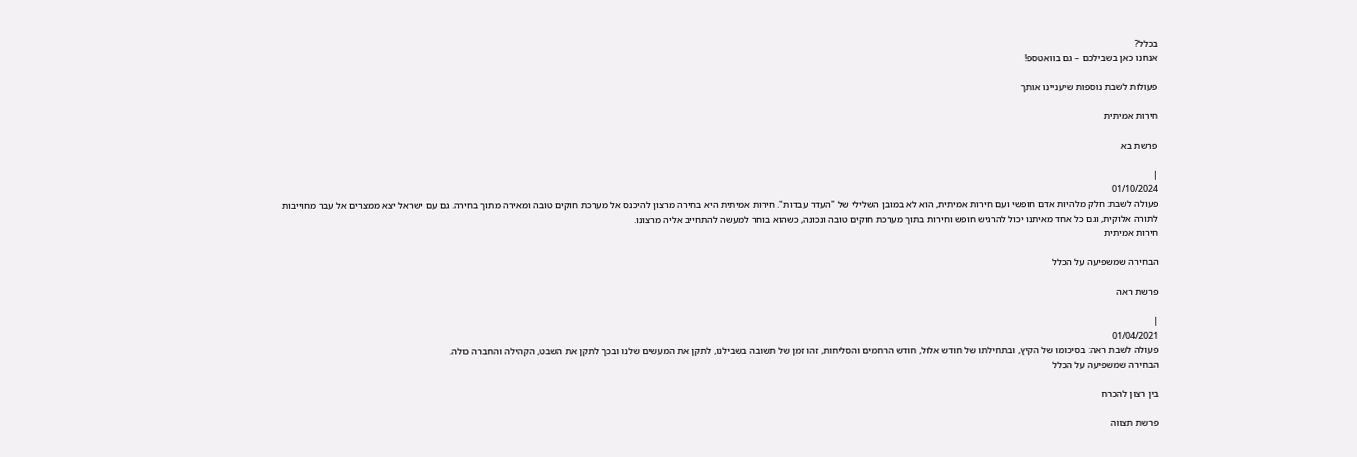בכלל?
אנחנו כאן בשבילכם – גם בוואטספ!

פעולות לשבת נוספות שיעניינו אותך

חירות אמיתית

פרשת בא

|
01/10/2024
פעולה לשבת: חלק מלהיות אדם חופשי ועם חירות אמיתית, הוא לא במובן השלילי של "העדר עבדות". חירות אמיתית היא בחירה מרצון להיכנס אל מערכת חוקים טובה ומאירה מתוך בחירה. גם עם ישראל יצא ממצרים אל עבר מחוייבות לתורה אלוקית, וגם כל אחד מאיתנו יכול להרגיש חופש וחירות בתוך מערכת חוקים טובה ונכונה, כשהוא בוחר למעשה להתחייב אליה מרצונו.
חירות אמיתית

הבחירה שמשפיעה על הכלל

פרשת ראה

|
01/04/2021
פעולה לשבת ראה: בסיכומו של הקיץ, ובתחילתו של חודש אלול, חודש הרחמים והסליחות, זהו זמן של תשובה בשבילנו, לתקן את המעשים שלנו ובכך לתקן את השבט, הקהילה והחברה כולה.
הבחירה שמשפיעה על הכלל

בין רצון להכרח

פרשת תצווה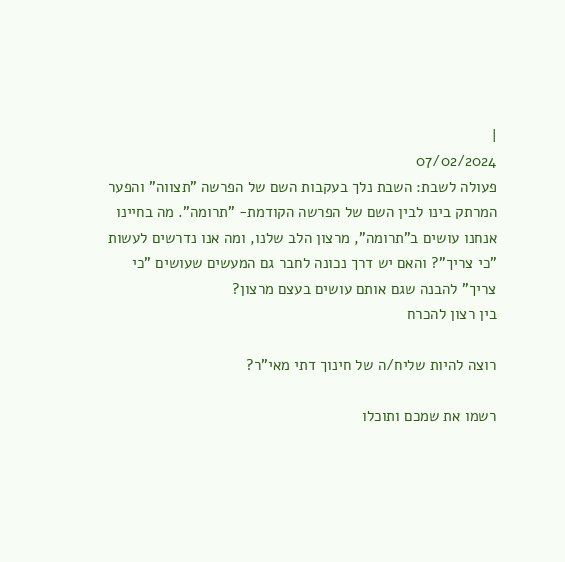|
07/02/2024
פעולה לשבת: השבת נלך בעקבות השם של הפרשה "תצווה" והפער המרתק בינו לבין השם של הפרשה הקודמת- "תרומה". מה בחיינו אנחנו עושים ב"תרומה", מרצון הלב שלנו, ומה אנו נדרשים לעשות "כי צריך"? והאם יש דרך נכונה לחבר גם המעשים שעושים "כי צריך" להבנה שגם אותם עושים בעצם מרצון?
בין רצון להכרח

רוצה להיות שליח/ה של חינוך דתי מאי"ר?

רשמו את שמכם ותוכלו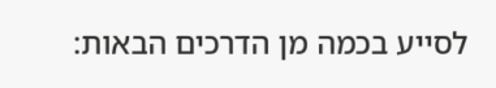לסייע בכמה מן הדרכים הבאות: